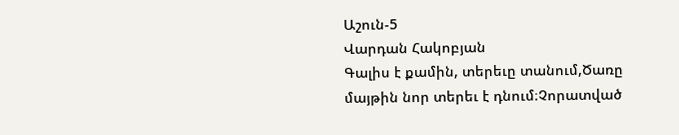Աշուն-5
Վարդան Հակոբյան
Գալիս է քամին, տերեւը տանում,Ծառը մայթին նոր տերեւ է դնում։Չորատված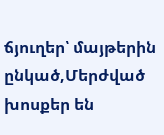ճյուղեր՝ մայթերին ընկած,Մերժված խոսքեր են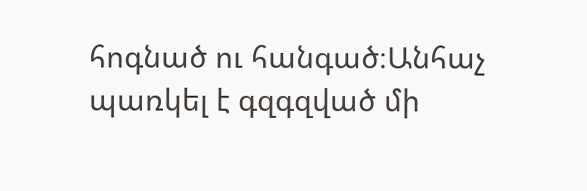հոգնած ու հանգած։Անհաչ պառկել է գզգզված մի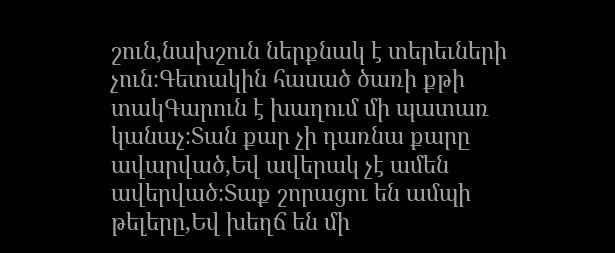շուն,նախշուն ներքնակ է տերեւների չուն։Գետակին հասած ծառի քթի տակԳարուն է խաղում մի պատառ կանաչ։Տան քար չի դառնա քարը ավարված,Եվ ավերակ չէ ամեն ավերված։Տաք շորացու են ամպի թելերը,Եվ խեղճ են մի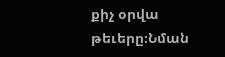քիչ օրվա թեւերը։Նման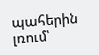պահերին լռում՝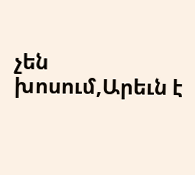չեն խոսում,Արեւն է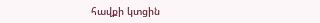հավքի կտցին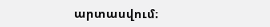արտասվում։